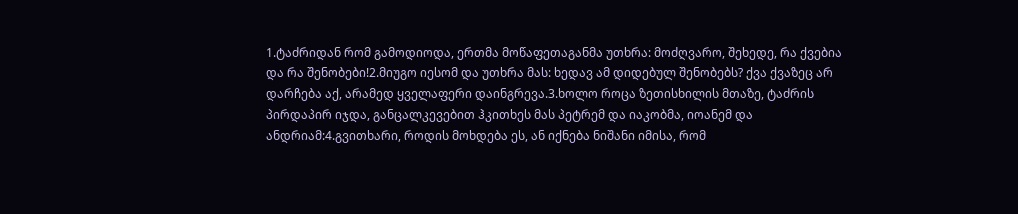1.ტაძრიდან რომ გამოდიოდა, ერთმა მოწაფეთაგანმა უთხრა: მოძღვარო, შეხედე, რა ქვებია და რა შენობები!2.მიუგო იესომ და უთხრა მას: ხედავ ამ დიდებულ შენობებს? ქვა ქვაზეც არ დარჩება აქ, არამედ ყველაფერი დაინგრევა.3.ხოლო როცა ზეთისხილის მთაზე, ტაძრის პირდაპირ იჯდა, განცალკევებით ჰკითხეს მას პეტრემ და იაკობმა, იოანემ და ანდრიამ:4.გვითხარი, როდის მოხდება ეს, ან იქნება ნიშანი იმისა, რომ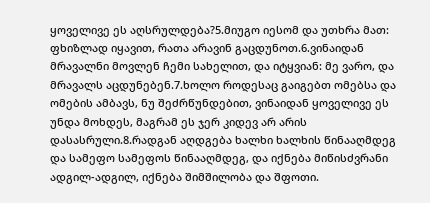ყოველივე ეს აღსრულდება?5.მიუგო იესომ და უთხრა მათ: ფხიზლად იყავით, რათა არავინ გაცდუნოთ.6.ვინაიდან მრავალნი მოვლენ ჩემი სახელით, და იტყვიან: მე ვარო, და მრავალს აცდუნებენ.7.ხოლო როდესაც გაიგებთ ომებსა და ომების ამბავს, ნუ შეძრწუნდებით, ვინაიდან ყოველივე ეს უნდა მოხდეს, მაგრამ ეს ჯერ კიდევ არ არის დასასრული.8.რადგან აღდგება ხალხი ხალხის წინააღმდეგ და სამეფო სამეფოს წინააღმდეგ, და იქნება მიწისძვრანი ადგილ-ადგილ, იქნება შიმშილობა და შფოთი.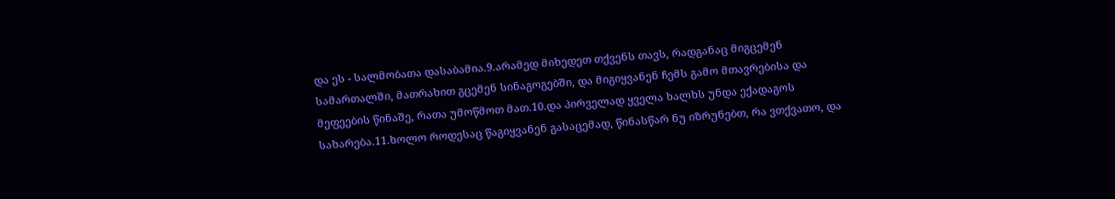და ეს - სალმობათა დასაბამია.9.არამედ მიხედეთ თქვენს თავს, რადგანაც მიგცემენ სამართალში, მათრახით გცემენ სინაგოგებში, და მიგიყვანენ ჩემს გამო მთავრებისა და მეფეების წინაშე, რათა უმოწმოთ მათ.10.და პირველად ყველა ხალხს უნდა ექადაგოს სახარება.11.ხოლო როდესაც წაგიყვანენ გასაცემად, წინასწარ ნუ იზრუნებთ, რა ვთქვათო, და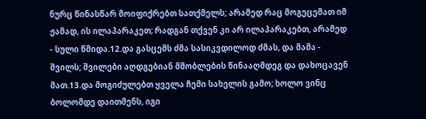ნურც წინასწარ მოიფიქრებთ სათქმელს; არამედ რაც მოგეცემათ იმ ჟამად, ის ილაპარაკეთ; რადგან თქვენ კი არ ილაპარაკებთ, არამედ - სული წმიდა.12.და გასცემს ძმა სასიკვდილოდ ძმას, და მამა - შვილს; შვილები აღდგებიან მშობლების წინააღმდეგ და დახოცავენ მათ.13.და მოგიძულებთ ყველა ჩემი სახელის გამო; ხოლო ვინც ბოლომდე დაითმენს, იგი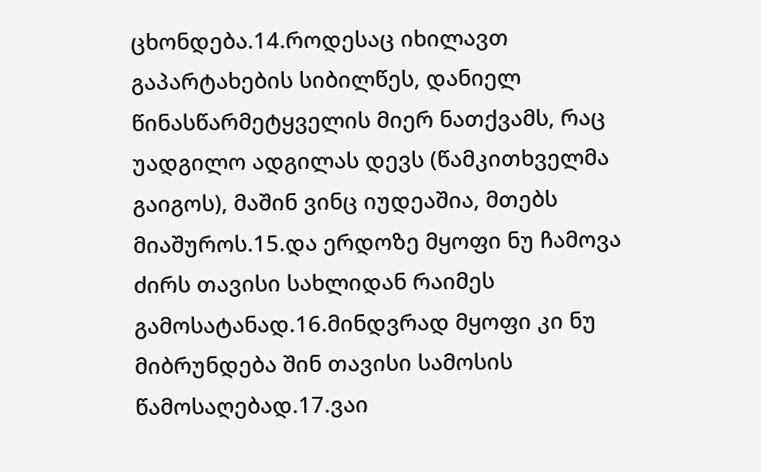ცხონდება.14.როდესაც იხილავთ გაპარტახების სიბილწეს, დანიელ წინასწარმეტყველის მიერ ნათქვამს, რაც უადგილო ადგილას დევს (წამკითხველმა გაიგოს), მაშინ ვინც იუდეაშია, მთებს მიაშუროს.15.და ერდოზე მყოფი ნუ ჩამოვა ძირს თავისი სახლიდან რაიმეს გამოსატანად.16.მინდვრად მყოფი კი ნუ მიბრუნდება შინ თავისი სამოსის წამოსაღებად.17.ვაი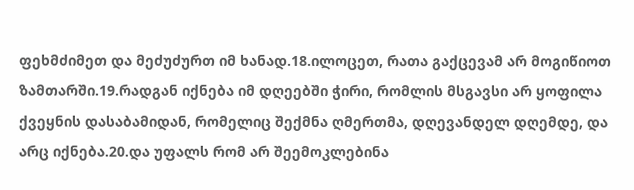ფეხმძიმეთ და მეძუძურთ იმ ხანად.18.ილოცეთ, რათა გაქცევამ არ მოგიწიოთ ზამთარში.19.რადგან იქნება იმ დღეებში ჭირი, რომლის მსგავსი არ ყოფილა ქვეყნის დასაბამიდან, რომელიც შექმნა ღმერთმა, დღევანდელ დღემდე, და არც იქნება.20.და უფალს რომ არ შეემოკლებინა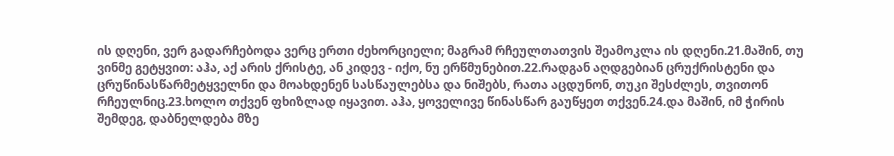ის დღენი, ვერ გადარჩებოდა ვერც ერთი ძეხორციელი; მაგრამ რჩეულთათვის შეამოკლა ის დღენი.21.მაშინ, თუ ვინმე გეტყვით: აჰა, აქ არის ქრისტე, ან კიდევ - იქო, ნუ ერწმუნებით.22.რადგან აღდგებიან ცრუქრისტენი და ცრუწინასწარმეტყველნი და მოახდენენ სასწაულებსა და ნიშებს, რათა აცდუნონ, თუკი შესძლეს, თვითონ რჩეულნიც.23.ხოლო თქვენ ფხიზლად იყავით. აჰა, ყოველივე წინასწარ გაუწყეთ თქვენ.24.და მაშინ, იმ ჭირის შემდეგ, დაბნელდება მზე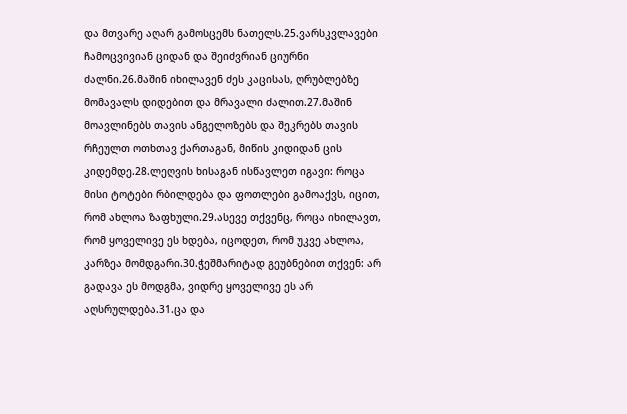და მთვარე აღარ გამოსცემს ნათელს.25.ვარსკვლავები ჩამოცვივიან ციდან და შეიძვრიან ციურნი ძალნი.26.მაშინ იხილავენ ძეს კაცისას, ღრუბლებზე მომავალს დიდებით და მრავალი ძალით.27.მაშინ მოავლინებს თავის ანგელოზებს და შეკრებს თავის რჩეულთ ოთხთავ ქართაგან, მიწის კიდიდან ცის კიდემდე.28.ლეღვის ხისაგან ისწავლეთ იგავი: როცა მისი ტოტები რბილდება და ფოთლები გამოაქვს, იცით, რომ ახლოა ზაფხული.29.ასევე თქვენც, როცა იხილავთ, რომ ყოველივე ეს ხდება, იცოდეთ, რომ უკვე ახლოა, კარზეა მომდგარი.30.ჭეშმარიტად გეუბნებით თქვენ: არ გადავა ეს მოდგმა, ვიდრე ყოველივე ეს არ აღსრულდება.31.ცა და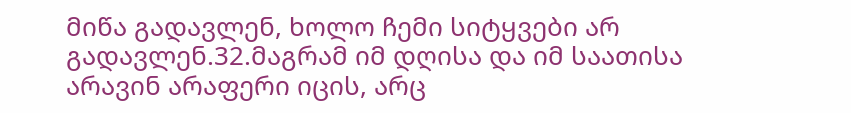მიწა გადავლენ, ხოლო ჩემი სიტყვები არ გადავლენ.32.მაგრამ იმ დღისა და იმ საათისა არავინ არაფერი იცის, არც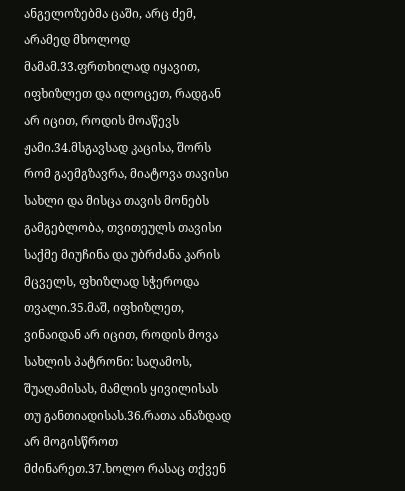ანგელოზებმა ცაში, არც ძემ, არამედ მხოლოდ მამამ.33.ფრთხილად იყავით, იფხიზლეთ და ილოცეთ, რადგან არ იცით, როდის მოაწევს ჟამი.34.მსგავსად კაცისა, შორს რომ გაემგზავრა, მიატოვა თავისი სახლი და მისცა თავის მონებს გამგებლობა, თვითეულს თავისი საქმე მიუჩინა და უბრძანა კარის მცველს, ფხიზლად სჭეროდა თვალი.35.მაშ, იფხიზლეთ, ვინაიდან არ იცით, როდის მოვა სახლის პატრონი: საღამოს, შუაღამისას, მამლის ყივილისას თუ განთიადისას.36.რათა ანაზდად არ მოგისწროთ მძინარეთ.37.ხოლო რასაც თქვენ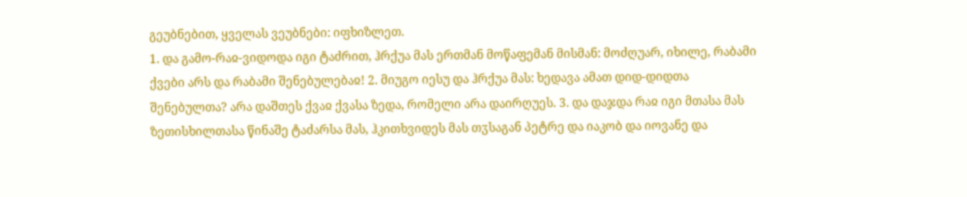გეუბნებით, ყველას ვეუბნები: იფხიზლეთ.
1. და გამო-რაჲ-ვიდოდა იგი ტაძრით, ჰრქუა მას ერთმან მოწაფემან მისმან: მოძღუარ, იხილე, რაბამი ქვები არს და რაბამი შენებულებაჲ! 2. მიუგო იესუ და ჰრქუა მას: ხედავა ამათ დიდ-დიდთა შენებულთა? არა დაშთეს ქვაჲ ქვასა ზედა, რომელი არა დაირღუეს. 3. და დაჯდა რაჲ იგი მთასა მას ზეთისხილთასა წინაშე ტაძარსა მას, ჰკითხვიდეს მას თჳსაგან პეტრე და იაკობ და იოვანე და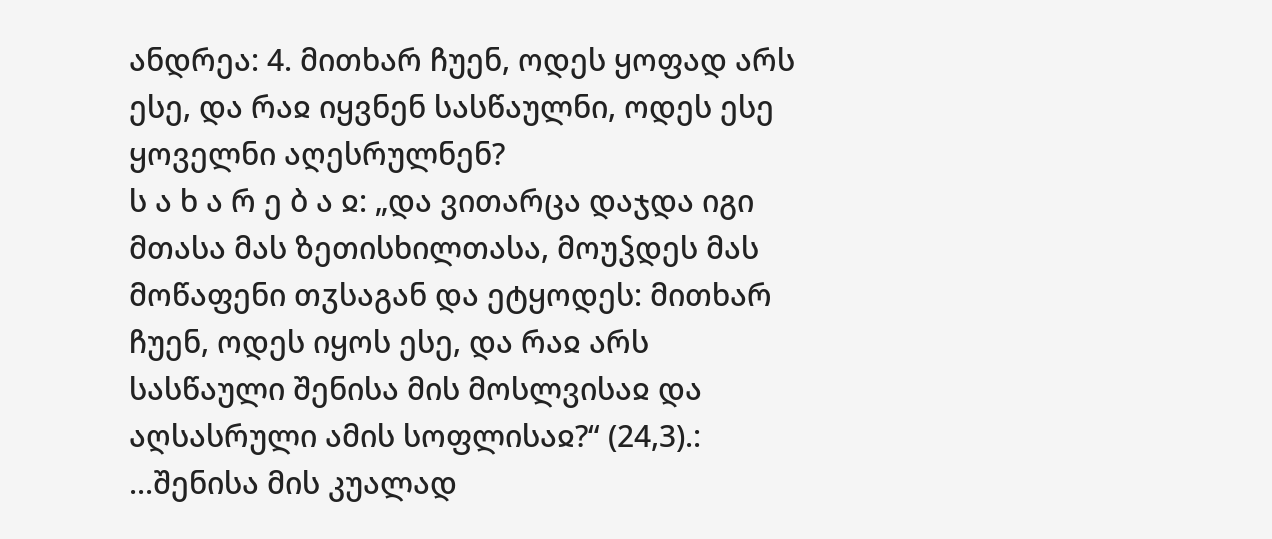ანდრეა: 4. მითხარ ჩუენ, ოდეს ყოფად არს ესე, და რაჲ იყვნენ სასწაულნი, ოდეს ესე ყოველნი აღესრულნენ?
ს ა ხ ა რ ე ბ ა ჲ: „და ვითარცა დაჯდა იგი მთასა მას ზეთისხილთასა, მოუჴდეს მას მოწაფენი თჳსაგან და ეტყოდეს: მითხარ ჩუენ, ოდეს იყოს ესე, და რაჲ არს სასწაული შენისა მის მოსლვისაჲ და აღსასრული ამის სოფლისაჲ?“ (24,3).:
...შენისა მის კუალად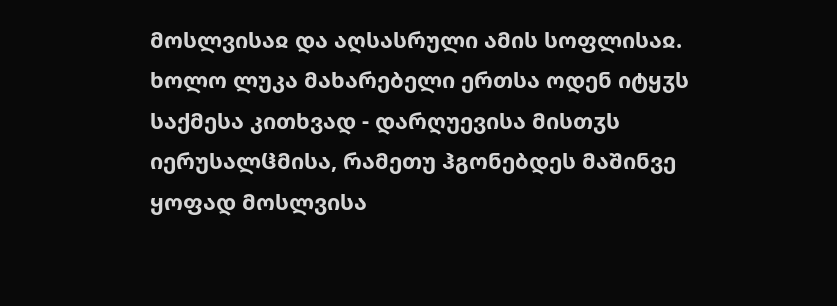მოსლვისაჲ და აღსასრული ამის სოფლისაჲ. ხოლო ლუკა მახარებელი ერთსა ოდენ იტყჳს საქმესა კითხვად - დარღუევისა მისთჳს იერუსალჱმისა, რამეთუ ჰგონებდეს მაშინვე ყოფად მოსლვისა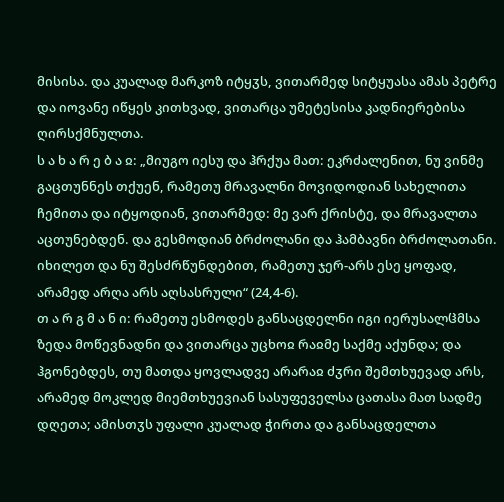მისისა. და კუალად მარკოზ იტყჳს, ვითარმედ სიტყუასა ამას პეტრე და იოვანე იწყეს კითხვად, ვითარცა უმეტესისა კადნიერებისა ღირსქმნულთა.
ს ა ხ ა რ ე ბ ა ჲ: „მიუგო იესუ და ჰრქუა მათ: ეკრძალენით, ნუ ვინმე გაცთუნნეს თქუენ, რამეთუ მრავალნი მოვიდოდიან სახელითა ჩემითა და იტყოდიან, ვითარმედ: მე ვარ ქრისტე, და მრავალთა აცთუნებდენ. და გესმოდიან ბრძოლანი და ჰამბავნი ბრძოლათანი. იხილეთ და ნუ შესძრწუნდებით, რამეთუ ჯერ-არს ესე ყოფად, არამედ არღა არს აღსასრული“ (24,4-6).
თ ა რ გ მ ა ნ ი: რამეთუ ესმოდეს განსაცდელნი იგი იერუსალჱმსა ზედა მოწევნადნი და ვითარცა უცხოჲ რაჲმე საქმე აქუნდა; და ჰგონებდეს, თუ მათდა ყოვლადვე არარაჲ ძჳრი შემთხუევად არს, არამედ მოკლედ მიემთხუევიან სასუფეველსა ცათასა მათ სადმე დღეთა; ამისთჳს უფალი კუალად ჭირთა და განსაცდელთა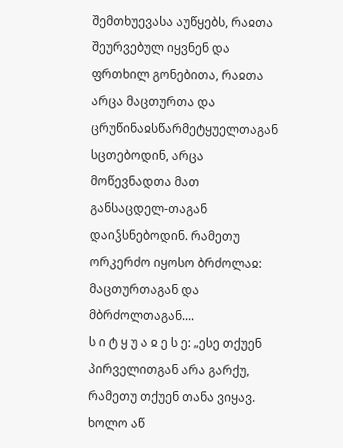შემთხუევასა აუწყებს, რაჲთა შეურვებულ იყვნენ და ფრთხილ გონებითა, რაჲთა არცა მაცთურთა და ცრუწინაჲსწარმეტყუელთაგან სცთებოდინ, არცა მოწევნადთა მათ განსაცდელ-თაგან დაიჴსნებოდინ. რამეთუ ორკერძო იყოსო ბრძოლაჲ: მაცთურთაგან და მბრძოლთაგან....
ს ი ტ ყ უ ა ჲ ე ს ე: „ესე თქუენ პირველითგან არა გარქუ, რამეთუ თქუენ თანა ვიყავ. ხოლო აწ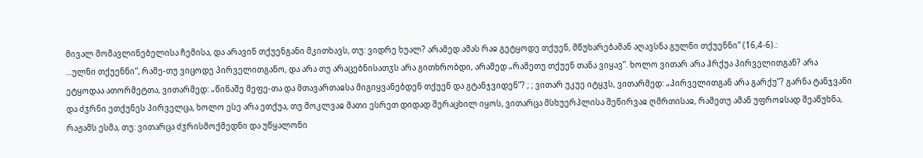მივალ მომავლინებელისა ჩემისა, და არავინ თქუენგანი მკითხავს, თუ: ვიდრე ხუალ? არამედ ამას რაჲ გეტყოდე თქუენ, მწუხარებამან აღავსნა გულნი თქუენნი“ (16,4-6).:
...ულნი თქუენნი“, რამე-თუ ვიცოდე პირველითგანო, და არა თუ არაცებნისათჳს არა გითხრობდი, არამედ „რამეთუ თქუენ თანა ვიყავ“. ხოლო ვითარ არა ჰრქუა პირველითგან? არა ეტყოდაა ათორმეტთა, ვითარმედ: „წინაშე მეფე-თა და მთავართაჲსა მიგიყვანებდენ თქუენ და გტანჯვიდენ“? ; ; ვითარ უკუე იტყჳს, ვითარმედ: „პირველითგან არა გარქუ“? გარნა ტანჯვანი და ძჳრნი ეთქუნეს პირველცა, ხოლო ესე არა ეთქუა, თუ მოკლვაჲ მათი ესრეთ დიდად შერაცხილ იყოს, ვითარცა მსხუერპლისა შეწირვაჲ ღმრთისაჲ, რამეთუ ამან უფროჲსად შეაწუხნა, რაჟამს ესმა, თუ: ვითარცა ძჳრისმოქმედნი და უწყალონი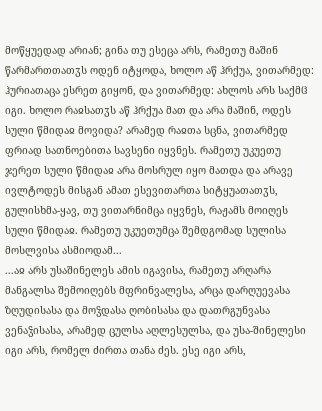მოწყუედად არიან; გინა თუ ესეცა არს, რამეთუ მაშინ წარმართთათჳს ოდენ იტყოდა, ხოლო აწ ჰრქუა, ვითარმედ: ჰურიათაცა ესრეთ გიყონ, და ვითარმედ: ახლოს არს საქმჱ იგი. ხოლო რაჲსათჳს აწ ჰრქუა მათ და არა მაშინ, ოდეს სული წმიდაჲ მოვიდა? არამედ რაჲთა სცნა, ვითარმედ ფრიად სათნოებითა სავსენი იყვნეს. რამეთუ უკუეთუ ჯერეთ სული წმიდაჲ არა მოსრულ იყო მათდა და არავე ივლტოდეს მისგან ამათ ესევითართა სიტყუათათჳს, გულისხმა-ყავ, თუ ვითარნიმცა იყვნეს, რაჟამს მოიღეს სული წმიდაჲ. რამეთუ უკუეთუმცა შემდგომად სულისა მოსლვისა ასმიოდამ...
...აჲ არს უსაშინელეს ამის იგავისა, რამეთუ არღარა მანგალსა შემოიღებს მფრინვალესა, არცა დარღუევასა ზღუდისასა და მოჴდასა ღობისასა და დათრგუნვასა ვენაჴისასა, არამედ ცულსა აღლესულსა, და უსა-შინელესი იგი არს, რომელ ძირთა თანა ძეს. ესე იგი არს,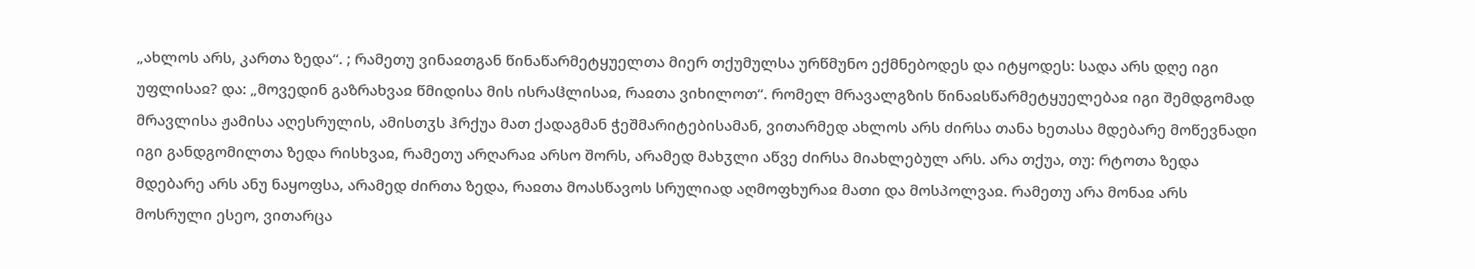„ახლოს არს, კართა ზედა“. ; რამეთუ ვინაჲთგან წინაწარმეტყუელთა მიერ თქუმულსა ურწმუნო ექმნებოდეს და იტყოდეს: სადა არს დღე იგი უფლისაჲ? და: „მოვედინ გაზრახვაჲ წმიდისა მის ისრაჱლისაჲ, რაჲთა ვიხილოთ“. რომელ მრავალგზის წინაჲსწარმეტყუელებაჲ იგი შემდგომად მრავლისა ჟამისა აღესრულის, ამისთჳს ჰრქუა მათ ქადაგმან ჭეშმარიტებისამან, ვითარმედ ახლოს არს ძირსა თანა ხეთასა მდებარე მოწევნადი იგი განდგომილთა ზედა რისხვაჲ, რამეთუ არღარაჲ არსო შორს, არამედ მახჳლი აწვე ძირსა მიახლებულ არს. არა თქუა, თუ: რტოთა ზედა მდებარე არს ანუ ნაყოფსა, არამედ ძირთა ზედა, რაჲთა მოასწავოს სრულიად აღმოფხურაჲ მათი და მოსპოლვაჲ. რამეთუ არა მონაჲ არს მოსრული ესეო, ვითარცა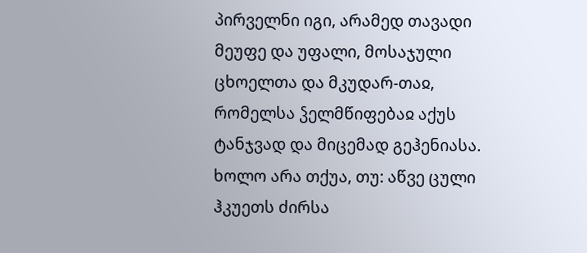პირველნი იგი, არამედ თავადი მეუფე და უფალი, მოსაჯული ცხოელთა და მკუდარ-თაჲ, რომელსა ჴელმწიფებაჲ აქუს ტანჯვად და მიცემად გეჰენიასა. ხოლო არა თქუა, თუ: აწვე ცული ჰკუეთს ძირსა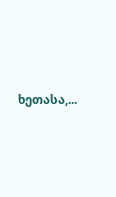ხეთასა,...